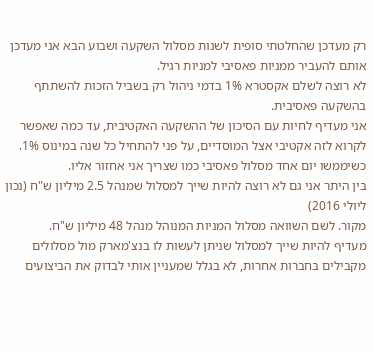רק מעדכן שהחלטתי סופית לשנות מסלול השקעה ושבוע הבא אני מעדכן אותם להעביר ממניות פאסיבי למניות רגיל.
לא רוצה לשלם אקסטרא 1% בדמי ניהול רק בשביל הזכות להשתתף בהשקעה פאסיבית.
אני מעדיף לחיות עם הסיכון של ההשקעה האקטיבית, עד כמה שאפשר לקרוא לזה אקטיבי אצל המוסדיים, על פני להתחיל כל שנה במינוס 1%.
כשיממשו יום אחד מסלול פאסיבי כמו שצריך אני אחזור אליו.
בין היתר אני גם לא רוצה להיות שייך למסלול שמנהל 2.5 מיליון ש"ח (נכון ליולי 2016)
מקור. לשם השוואה מסלול המניות המנוהל מנהל 48 מיליון ש"ח.
מעדיף להיות שייך למסלול שניתן לעשות לו בנצ'מארק מול מסלולים מקבילים בחברות אחרות, לא בגלל שמעניין אותי לבדוק את הביצועים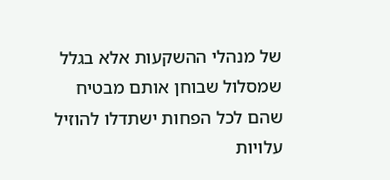של מנהלי ההשקעות אלא בגלל שמסלול שבוחן אותם מבטיח שהם לכל הפחות ישתדלו להוזיל עלויות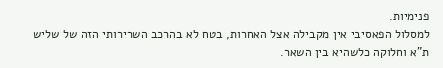פנימיות.
למסלול הפאסיבי אין מקבילה אצל האחרות, בטח לא בהרכב השרירותי הזה של שליש ת"א וחלוקה כלשהיא בין השאר.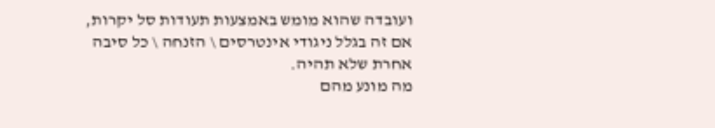ועובדה שהוא מומש באמצעות תעודות סל יקרות, אם זה בגלל ניגודי אינטרסים \ הזנחה \ כל סיבה אחרת שלא תהיה.
מה מונע מהם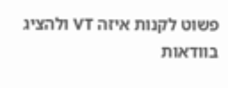פשוט לקנות איזה VT ולהציג בוודאות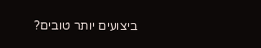ביצועים יותר טובים?